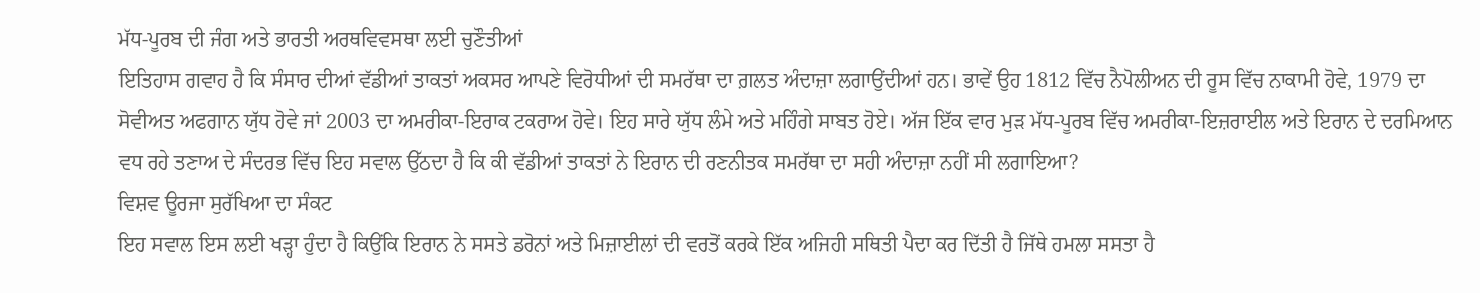ਮੱਧ-ਪੂਰਬ ਦੀ ਜੰਗ ਅਤੇ ਭਾਰਤੀ ਅਰਥਵਿਵਸਥਾ ਲਈ ਚੁਣੌਤੀਆਂ
ਇਤਿਹਾਸ ਗਵਾਹ ਹੈ ਕਿ ਸੰਸਾਰ ਦੀਆਂ ਵੱਡੀਆਂ ਤਾਕਤਾਂ ਅਕਸਰ ਆਪਣੇ ਵਿਰੋਧੀਆਂ ਦੀ ਸਮਰੱਥਾ ਦਾ ਗ਼ਲਤ ਅੰਦਾਜ਼ਾ ਲਗਾਉਂਦੀਆਂ ਹਨ। ਭਾਵੇਂ ਉਹ 1812 ਵਿੱਚ ਨੈਪੋਲੀਅਨ ਦੀ ਰੂਸ ਵਿੱਚ ਨਾਕਾਮੀ ਹੋਵੇ, 1979 ਦਾ ਸੋਵੀਅਤ ਅਫਗਾਨ ਯੁੱਧ ਹੋਵੇ ਜਾਂ 2003 ਦਾ ਅਮਰੀਕਾ-ਇਰਾਕ ਟਕਰਾਅ ਹੋਵੇ। ਇਹ ਸਾਰੇ ਯੁੱਧ ਲੰਮੇ ਅਤੇ ਮਹਿੰਗੇ ਸਾਬਤ ਹੋਏ। ਅੱਜ ਇੱਕ ਵਾਰ ਮੁੜ ਮੱਧ-ਪੂਰਬ ਵਿੱਚ ਅਮਰੀਕਾ-ਇਜ਼ਰਾਈਲ ਅਤੇ ਇਰਾਨ ਦੇ ਦਰਮਿਆਨ ਵਧ ਰਹੇ ਤਣਾਅ ਦੇ ਸੰਦਰਭ ਵਿੱਚ ਇਹ ਸਵਾਲ ਉੱਠਦਾ ਹੈ ਕਿ ਕੀ ਵੱਡੀਆਂ ਤਾਕਤਾਂ ਨੇ ਇਰਾਨ ਦੀ ਰਣਨੀਤਕ ਸਮਰੱਥਾ ਦਾ ਸਹੀ ਅੰਦਾਜ਼ਾ ਨਹੀਂ ਸੀ ਲਗਾਇਆ?
ਵਿਸ਼ਵ ਊਰਜਾ ਸੁਰੱਖਿਆ ਦਾ ਸੰਕਟ
ਇਹ ਸਵਾਲ ਇਸ ਲਈ ਖੜ੍ਹਾ ਹੁੰਦਾ ਹੈ ਕਿਉਂਕਿ ਇਰਾਨ ਨੇ ਸਸਤੇ ਡਰੋਨਾਂ ਅਤੇ ਮਿਜ਼ਾਈਲਾਂ ਦੀ ਵਰਤੋਂ ਕਰਕੇ ਇੱਕ ਅਜਿਹੀ ਸਥਿਤੀ ਪੈਦਾ ਕਰ ਦਿੱਤੀ ਹੈ ਜਿੱਥੇ ਹਮਲਾ ਸਸਤਾ ਹੈ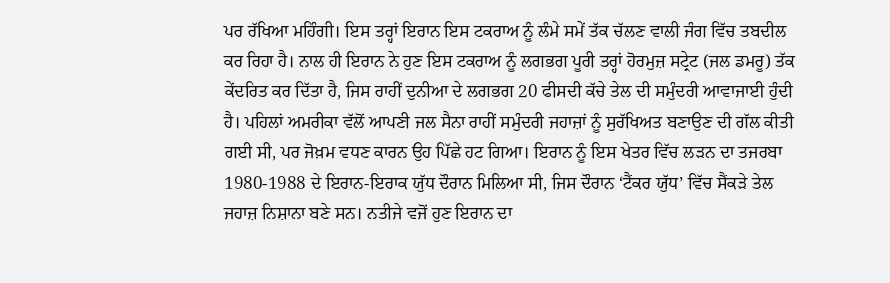ਪਰ ਰੱਖਿਆ ਮਹਿੰਗੀ। ਇਸ ਤਰ੍ਹਾਂ ਇਰਾਨ ਇਸ ਟਕਰਾਅ ਨੂੰ ਲੰਮੇ ਸਮੇਂ ਤੱਕ ਚੱਲਣ ਵਾਲੀ ਜੰਗ ਵਿੱਚ ਤਬਦੀਲ ਕਰ ਰਿਹਾ ਹੈ। ਨਾਲ ਹੀ ਇਰਾਨ ਨੇ ਹੁਣ ਇਸ ਟਕਰਾਅ ਨੂੰ ਲਗਭਗ ਪੂਰੀ ਤਰ੍ਹਾਂ ਹੋਰਮੁਜ਼ ਸਟ੍ਰੇਟ (ਜਲ ਡਮਰੂ) ਤੱਕ ਕੇਂਦਰਿਤ ਕਰ ਦਿੱਤਾ ਹੈ, ਜਿਸ ਰਾਹੀਂ ਦੁਨੀਆ ਦੇ ਲਗਭਗ 20 ਫੀਸਦੀ ਕੱਚੇ ਤੇਲ ਦੀ ਸਮੁੰਦਰੀ ਆਵਾਜਾਈ ਹੁੰਦੀ ਹੈ। ਪਹਿਲਾਂ ਅਮਰੀਕਾ ਵੱਲੋਂ ਆਪਣੀ ਜਲ ਸੈਨਾ ਰਾਹੀਂ ਸਮੁੰਦਰੀ ਜਹਾਜ਼ਾਂ ਨੂੰ ਸੁਰੱਖਿਅਤ ਬਣਾਉਣ ਦੀ ਗੱਲ ਕੀਤੀ ਗਈ ਸੀ, ਪਰ ਜੋਖ਼ਮ ਵਧਣ ਕਾਰਨ ਉਹ ਪਿੱਛੇ ਹਟ ਗਿਆ। ਇਰਾਨ ਨੂੰ ਇਸ ਖੇਤਰ ਵਿੱਚ ਲੜਨ ਦਾ ਤਜਰਬਾ 1980-1988 ਦੇ ਇਰਾਨ-ਇਰਾਕ ਯੁੱਧ ਦੌਰਾਨ ਮਿਲਿਆ ਸੀ, ਜਿਸ ਦੌਰਾਨ ‘ਟੈਂਕਰ ਯੁੱਧ’ ਵਿੱਚ ਸੈਂਕੜੇ ਤੇਲ ਜਹਾਜ਼ ਨਿਸ਼ਾਨਾ ਬਣੇ ਸਨ। ਨਤੀਜੇ ਵਜੋਂ ਹੁਣ ਇਰਾਨ ਦਾ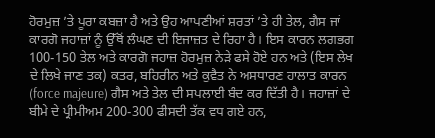ਹੋਰਮੁਜ਼ ’ਤੇ ਪੂਰਾ ਕਬਜ਼ਾ ਹੈ ਅਤੇ ਉਹ ਆਪਣੀਆਂ ਸ਼ਰਤਾਂ ’ਤੇ ਹੀ ਤੇਲ, ਗੈਸ ਜਾਂ ਕਾਰਗੋ ਜਹਾਜ਼ਾਂ ਨੂੰ ਉੱਥੋਂ ਲੰਘਣ ਦੀ ਇਜਾਜ਼ਤ ਦੇ ਰਿਹਾ ਹੈ। ਇਸ ਕਾਰਨ ਲਗਭਗ 100-150 ਤੇਲ ਅਤੇ ਕਾਰਗੋ ਜਹਾਜ਼ ਹੋਰਮੁਜ਼ ਨੇੜੇ ਫਸੇ ਹੋਏ ਹਨ ਅਤੇ (ਇਸ ਲੇਖ ਦੇ ਲਿਖੇ ਜਾਣ ਤਕ) ਕਤਰ, ਬਹਿਰੀਨ ਅਤੇ ਕੁਵੈਤ ਨੇ ਅਸਧਾਰਣ ਹਾਲਾਤ ਕਾਰਨ (force majeure) ਗੈਸ ਅਤੇ ਤੇਲ ਦੀ ਸਪਲਾਈ ਬੰਦ ਕਰ ਦਿੱਤੀ ਹੈ। ਜਹਾਜ਼ਾਂ ਦੇ ਬੀਮੇ ਦੇ ਪ੍ਰੀਮੀਅਮ 200-300 ਫੀਸਦੀ ਤੱਕ ਵਧ ਗਏ ਹਨ,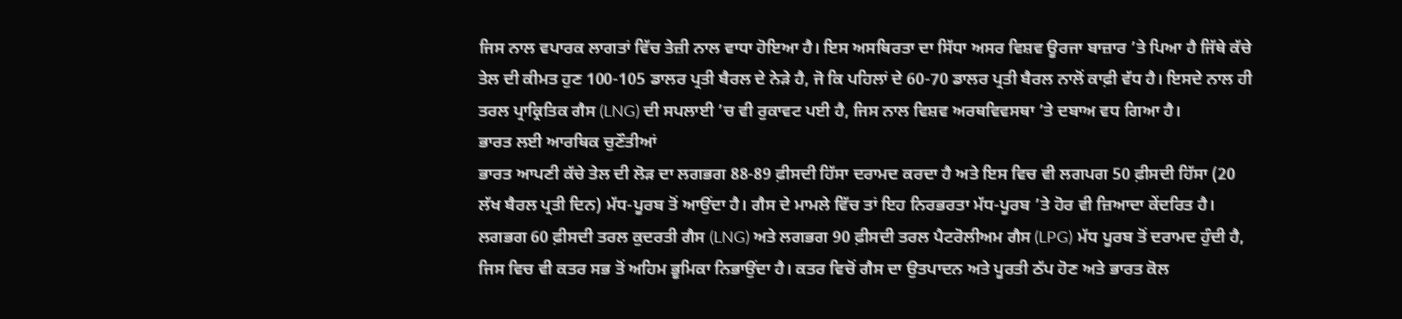ਜਿਸ ਨਾਲ ਵਪਾਰਕ ਲਾਗਤਾਂ ਵਿੱਚ ਤੇਜ਼ੀ ਨਾਲ ਵਾਧਾ ਹੋਇਆ ਹੈ। ਇਸ ਅਸਥਿਰਤਾ ਦਾ ਸਿੱਧਾ ਅਸਰ ਵਿਸ਼ਵ ਊਰਜਾ ਬਾਜ਼ਾਰ ’ਤੇ ਪਿਆ ਹੈ ਜਿੱਥੇ ਕੱਚੇ ਤੇਲ ਦੀ ਕੀਮਤ ਹੁਣ 100-105 ਡਾਲਰ ਪ੍ਰਤੀ ਬੈਰਲ ਦੇ ਨੇੜੇ ਹੈ, ਜੋ ਕਿ ਪਹਿਲਾਂ ਦੇ 60-70 ਡਾਲਰ ਪ੍ਰਤੀ ਬੈਰਲ ਨਾਲੋਂ ਕਾਫ਼ੀ ਵੱਧ ਹੈ। ਇਸਦੇ ਨਾਲ ਹੀ ਤਰਲ ਪ੍ਰਾਕ੍ਰਿਤਿਕ ਗੈਸ (LNG) ਦੀ ਸਪਲਾਈ ’ਚ ਵੀ ਰੁਕਾਵਟ ਪਈ ਹੈ, ਜਿਸ ਨਾਲ ਵਿਸ਼ਵ ਅਰਥਵਿਵਸਥਾ ’ਤੇ ਦਬਾਅ ਵਧ ਗਿਆ ਹੈ।
ਭਾਰਤ ਲਈ ਆਰਥਿਕ ਚੁਣੌਤੀਆਂ
ਭਾਰਤ ਆਪਣੀ ਕੱਚੇ ਤੇਲ ਦੀ ਲੋੜ ਦਾ ਲਗਭਗ 88-89 ਫ਼ੀਸਦੀ ਹਿੱਸਾ ਦਰਾਮਦ ਕਰਦਾ ਹੈ ਅਤੇ ਇਸ ਵਿਚ ਵੀ ਲਗਪਗ 50 ਫ਼ੀਸਦੀ ਹਿੱਸਾ (20 ਲੱਖ ਬੈਰਲ ਪ੍ਰਤੀ ਦਿਨ) ਮੱਧ-ਪੂਰਬ ਤੋਂ ਆਉਂਦਾ ਹੈ। ਗੈਸ ਦੇ ਮਾਮਲੇ ਵਿੱਚ ਤਾਂ ਇਹ ਨਿਰਭਰਤਾ ਮੱਧ-ਪੂਰਬ ’ਤੇ ਹੋਰ ਵੀ ਜ਼ਿਆਦਾ ਕੇਂਦਰਿਤ ਹੈ। ਲਗਭਗ 60 ਫ਼ੀਸਦੀ ਤਰਲ ਕੁਦਰਤੀ ਗੈਸ (LNG) ਅਤੇ ਲਗਭਗ 90 ਫ਼ੀਸਦੀ ਤਰਲ ਪੈਟਰੋਲੀਅਮ ਗੈਸ (LPG) ਮੱਧ ਪੂਰਬ ਤੋਂ ਦਰਾਮਦ ਹੁੰਦੀ ਹੈ, ਜਿਸ ਵਿਚ ਵੀ ਕਤਰ ਸਭ ਤੋਂ ਅਹਿਮ ਭੂਮਿਕਾ ਨਿਭਾਉਂਦਾ ਹੈ। ਕਤਰ ਵਿਚੋਂ ਗੈਸ ਦਾ ਉਤਪਾਦਨ ਅਤੇ ਪੂਰਤੀ ਠੱਪ ਹੋਣ ਅਤੇ ਭਾਰਤ ਕੋਲ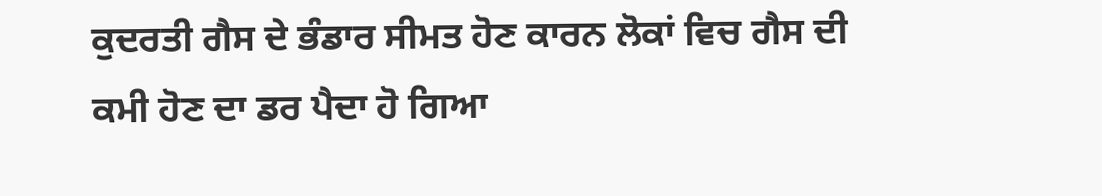ਕੁਦਰਤੀ ਗੈਸ ਦੇ ਭੰਡਾਰ ਸੀਮਤ ਹੋਣ ਕਾਰਨ ਲੋਕਾਂ ਵਿਚ ਗੈਸ ਦੀ ਕਮੀ ਹੋਣ ਦਾ ਡਰ ਪੈਦਾ ਹੋ ਗਿਆ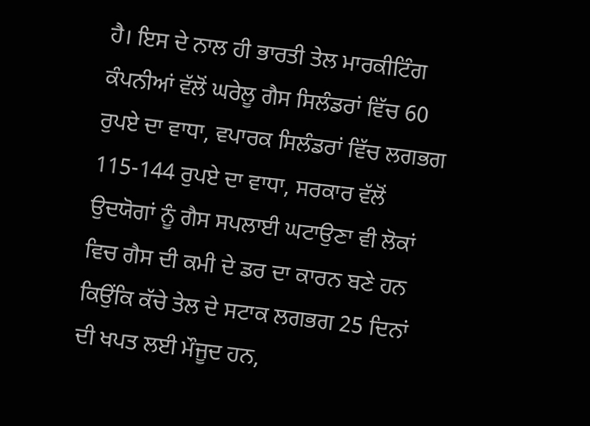ਹੈ। ਇਸ ਦੇ ਨਾਲ ਹੀ ਭਾਰਤੀ ਤੇਲ ਮਾਰਕੀਟਿੰਗ ਕੰਪਨੀਆਂ ਵੱਲੋਂ ਘਰੇਲੂ ਗੈਸ ਸਿਲੰਡਰਾਂ ਵਿੱਚ 60 ਰੁਪਏ ਦਾ ਵਾਧਾ, ਵਪਾਰਕ ਸਿਲੰਡਰਾਂ ਵਿੱਚ ਲਗਭਗ 115-144 ਰੁਪਏ ਦਾ ਵਾਧਾ, ਸਰਕਾਰ ਵੱਲੋਂ ਉਦਯੋਗਾਂ ਨੂੰ ਗੈਸ ਸਪਲਾਈ ਘਟਾਉਣਾ ਵੀ ਲੋਕਾਂ ਵਿਚ ਗੈਸ ਦੀ ਕਮੀ ਦੇ ਡਰ ਦਾ ਕਾਰਨ ਬਣੇ ਹਨ ਕਿਉਂਕਿ ਕੱਚੇ ਤੇਲ ਦੇ ਸਟਾਕ ਲਗਭਗ 25 ਦਿਨਾਂ ਦੀ ਖਪਤ ਲਈ ਮੌਜੂਦ ਹਨ,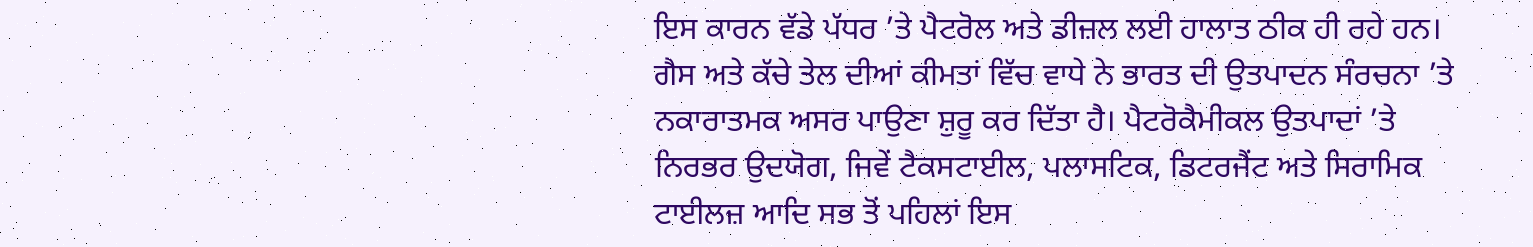ਇਸ ਕਾਰਨ ਵੱਡੇ ਪੱਧਰ ’ਤੇ ਪੈਟਰੋਲ ਅਤੇ ਡੀਜ਼ਲ ਲਈ ਹਾਲਾਤ ਠੀਕ ਹੀ ਰਹੇ ਹਨ।
ਗੈਸ ਅਤੇ ਕੱਚੇ ਤੇਲ ਦੀਆਂ ਕੀਮਤਾਂ ਵਿੱਚ ਵਾਧੇ ਨੇ ਭਾਰਤ ਦੀ ਉਤਪਾਦਨ ਸੰਰਚਨਾ ’ਤੇ ਨਕਾਰਾਤਮਕ ਅਸਰ ਪਾਉਣਾ ਸ਼ੁਰੂ ਕਰ ਦਿੱਤਾ ਹੈ। ਪੈਟਰੋਕੈਮੀਕਲ ਉਤਪਾਦਾਂ ’ਤੇ ਨਿਰਭਰ ਉਦਯੋਗ, ਜਿਵੇਂ ਟੈਕਸਟਾਈਲ, ਪਲਾਸਟਿਕ, ਡਿਟਰਜੈਂਟ ਅਤੇ ਸਿਰਾਮਿਕ ਟਾਈਲਜ਼ ਆਦਿ ਸਭ ਤੋਂ ਪਹਿਲਾਂ ਇਸ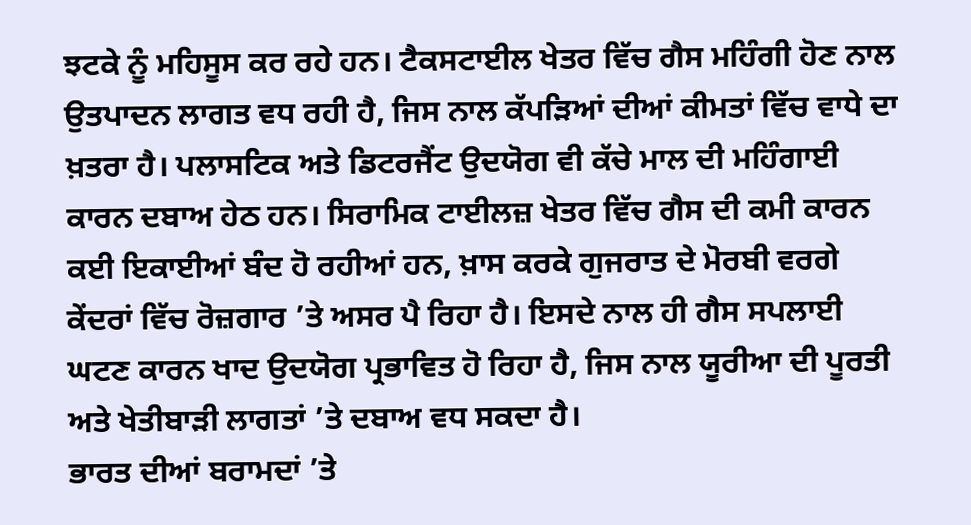ਝਟਕੇ ਨੂੰ ਮਹਿਸੂਸ ਕਰ ਰਹੇ ਹਨ। ਟੈਕਸਟਾਈਲ ਖੇਤਰ ਵਿੱਚ ਗੈਸ ਮਹਿੰਗੀ ਹੋਣ ਨਾਲ ਉਤਪਾਦਨ ਲਾਗਤ ਵਧ ਰਹੀ ਹੈ, ਜਿਸ ਨਾਲ ਕੱਪੜਿਆਂ ਦੀਆਂ ਕੀਮਤਾਂ ਵਿੱਚ ਵਾਧੇ ਦਾ ਖ਼ਤਰਾ ਹੈ। ਪਲਾਸਟਿਕ ਅਤੇ ਡਿਟਰਜੈਂਟ ਉਦਯੋਗ ਵੀ ਕੱਚੇ ਮਾਲ ਦੀ ਮਹਿੰਗਾਈ ਕਾਰਨ ਦਬਾਅ ਹੇਠ ਹਨ। ਸਿਰਾਮਿਕ ਟਾਈਲਜ਼ ਖੇਤਰ ਵਿੱਚ ਗੈਸ ਦੀ ਕਮੀ ਕਾਰਨ ਕਈ ਇਕਾਈਆਂ ਬੰਦ ਹੋ ਰਹੀਆਂ ਹਨ, ਖ਼ਾਸ ਕਰਕੇ ਗੁਜਰਾਤ ਦੇ ਮੋਰਬੀ ਵਰਗੇ ਕੇਂਦਰਾਂ ਵਿੱਚ ਰੋਜ਼ਗਾਰ ’ਤੇ ਅਸਰ ਪੈ ਰਿਹਾ ਹੈ। ਇਸਦੇ ਨਾਲ ਹੀ ਗੈਸ ਸਪਲਾਈ ਘਟਣ ਕਾਰਨ ਖਾਦ ਉਦਯੋਗ ਪ੍ਰਭਾਵਿਤ ਹੋ ਰਿਹਾ ਹੈ, ਜਿਸ ਨਾਲ ਯੂਰੀਆ ਦੀ ਪੂਰਤੀ ਅਤੇ ਖੇਤੀਬਾੜੀ ਲਾਗਤਾਂ ’ਤੇ ਦਬਾਅ ਵਧ ਸਕਦਾ ਹੈ।
ਭਾਰਤ ਦੀਆਂ ਬਰਾਮਦਾਂ ’ਤੇ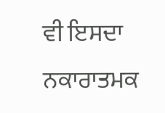ਵੀ ਇਸਦਾ ਨਕਾਰਾਤਮਕ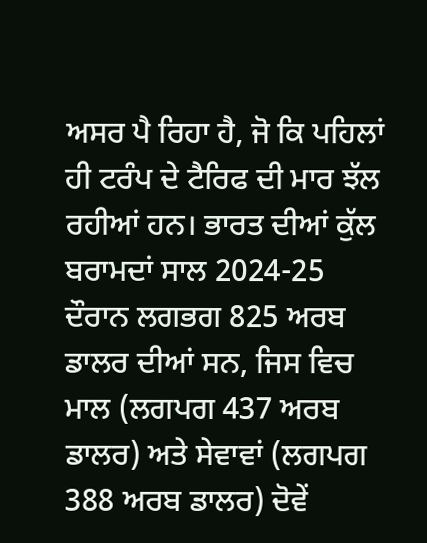ਅਸਰ ਪੈ ਰਿਹਾ ਹੈ, ਜੋ ਕਿ ਪਹਿਲਾਂ ਹੀ ਟਰੰਪ ਦੇ ਟੈਰਿਫ ਦੀ ਮਾਰ ਝੱਲ ਰਹੀਆਂ ਹਨ। ਭਾਰਤ ਦੀਆਂ ਕੁੱਲ ਬਰਾਮਦਾਂ ਸਾਲ 2024-25 ਦੌਰਾਨ ਲਗਭਗ 825 ਅਰਬ ਡਾਲਰ ਦੀਆਂ ਸਨ, ਜਿਸ ਵਿਚ ਮਾਲ (ਲਗਪਗ 437 ਅਰਬ ਡਾਲਰ) ਅਤੇ ਸੇਵਾਵਾਂ (ਲਗਪਗ 388 ਅਰਬ ਡਾਲਰ) ਦੋਵੇਂ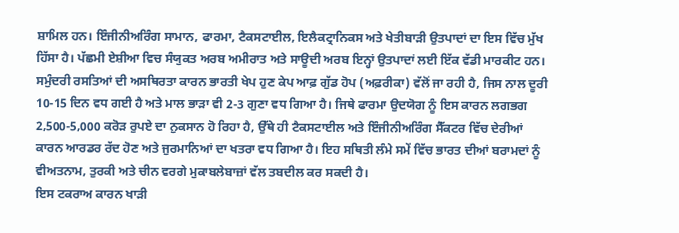ਸ਼ਾਮਿਲ ਹਨ। ਇੰਜੀਨੀਅਰਿੰਗ ਸਾਮਾਨ, ਫਾਰਮਾ, ਟੈਕਸਟਾਈਲ, ਇਲੈਕਟ੍ਰਾਨਿਕਸ ਅਤੇ ਖੇਤੀਬਾੜੀ ਉਤਪਾਦਾਂ ਦਾ ਇਸ ਵਿੱਚ ਮੁੱਖ ਹਿੱਸਾ ਹੈ। ਪੱਛਮੀ ਏਸ਼ੀਆ ਵਿਚ ਸੰਯੁਕਤ ਅਰਬ ਅਮੀਰਾਤ ਅਤੇ ਸਾਊਦੀ ਅਰਬ ਇਨ੍ਹਾਂ ਉਤਪਾਦਾਂ ਲਈ ਇੱਕ ਵੱਡੀ ਮਾਰਕੀਟ ਹਨ। ਸਮੁੰਦਰੀ ਰਸਤਿਆਂ ਦੀ ਅਸਥਿਰਤਾ ਕਾਰਨ ਭਾਰਤੀ ਖੇਪ ਹੁਣ ਕੇਪ ਆਫ਼ ਗੁੱਡ ਹੋਪ (ਅਫ਼ਰੀਕਾ) ਵੱਲੋਂ ਜਾ ਰਹੀ ਹੈ, ਜਿਸ ਨਾਲ ਦੂਰੀ 10-15 ਦਿਨ ਵਧ ਗਈ ਹੈ ਅਤੇ ਮਾਲ ਭਾੜਾ ਵੀ 2-3 ਗੁਣਾ ਵਧ ਗਿਆ ਹੈ। ਜਿਥੇ ਫਾਰਮਾ ਉਦਯੋਗ ਨੂੰ ਇਸ ਕਾਰਨ ਲਗਭਗ 2,500-5,000 ਕਰੋੜ ਰੁਪਏ ਦਾ ਨੁਕਸਾਨ ਹੋ ਰਿਹਾ ਹੈ, ਉੱਥੇ ਹੀ ਟੈਕਸਟਾਈਲ ਅਤੇ ਇੰਜੀਨੀਅਰਿੰਗ ਸੈੱਕਟਰ ਵਿੱਚ ਦੇਰੀਆਂ ਕਾਰਨ ਆਰਡਰ ਰੱਦ ਹੋਣ ਅਤੇ ਜੁਰਮਾਨਿਆਂ ਦਾ ਖਤਰਾ ਵਧ ਗਿਆ ਹੈ। ਇਹ ਸਥਿਤੀ ਲੰਮੇ ਸਮੇਂ ਵਿੱਚ ਭਾਰਤ ਦੀਆਂ ਬਰਾਮਦਾਂ ਨੂੰ ਵੀਅਤਨਾਮ, ਤੁਰਕੀ ਅਤੇ ਚੀਨ ਵਰਗੇ ਮੁਕਾਬਲੇਬਾਜ਼ਾਂ ਵੱਲ ਤਬਦੀਲ ਕਰ ਸਕਦੀ ਹੈ।
ਇਸ ਟਕਰਾਅ ਕਾਰਨ ਖਾੜੀ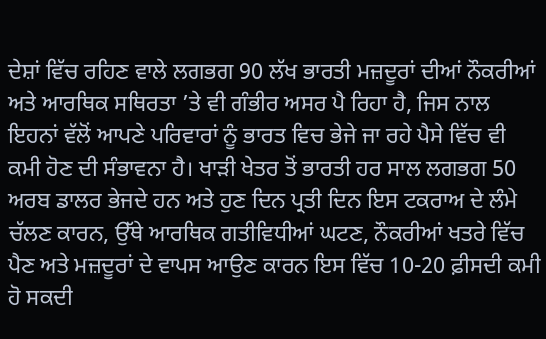ਦੇਸ਼ਾਂ ਵਿੱਚ ਰਹਿਣ ਵਾਲੇ ਲਗਭਗ 90 ਲੱਖ ਭਾਰਤੀ ਮਜ਼ਦੂਰਾਂ ਦੀਆਂ ਨੌਕਰੀਆਂ ਅਤੇ ਆਰਥਿਕ ਸਥਿਰਤਾ ’ਤੇ ਵੀ ਗੰਭੀਰ ਅਸਰ ਪੈ ਰਿਹਾ ਹੈ, ਜਿਸ ਨਾਲ ਇਹਨਾਂ ਵੱਲੋਂ ਆਪਣੇ ਪਰਿਵਾਰਾਂ ਨੂੰ ਭਾਰਤ ਵਿਚ ਭੇਜੇ ਜਾ ਰਹੇ ਪੈਸੇ ਵਿੱਚ ਵੀ ਕਮੀ ਹੋਣ ਦੀ ਸੰਭਾਵਨਾ ਹੈ। ਖਾੜੀ ਖੇਤਰ ਤੋਂ ਭਾਰਤੀ ਹਰ ਸਾਲ ਲਗਭਗ 50 ਅਰਬ ਡਾਲਰ ਭੇਜਦੇ ਹਨ ਅਤੇ ਹੁਣ ਦਿਨ ਪ੍ਰਤੀ ਦਿਨ ਇਸ ਟਕਰਾਅ ਦੇ ਲੰਮੇ ਚੱਲਣ ਕਾਰਨ, ਉੱਥੇ ਆਰਥਿਕ ਗਤੀਵਿਧੀਆਂ ਘਟਣ, ਨੌਕਰੀਆਂ ਖਤਰੇ ਵਿੱਚ ਪੈਣ ਅਤੇ ਮਜ਼ਦੂਰਾਂ ਦੇ ਵਾਪਸ ਆਉਣ ਕਾਰਨ ਇਸ ਵਿੱਚ 10-20 ਫ਼ੀਸਦੀ ਕਮੀ ਹੋ ਸਕਦੀ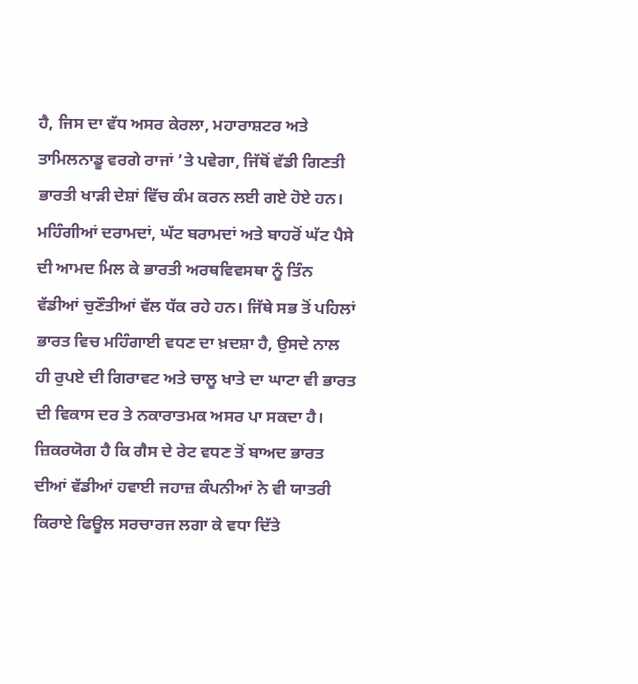ਹੈ, ਜਿਸ ਦਾ ਵੱਧ ਅਸਰ ਕੇਰਲਾ, ਮਹਾਰਾਸ਼ਟਰ ਅਤੇ ਤਾਮਿਲਨਾਡੂ ਵਰਗੇ ਰਾਜਾਂ ’ਤੇ ਪਵੇਗਾ, ਜਿੱਥੋਂ ਵੱਡੀ ਗਿਣਤੀ ਭਾਰਤੀ ਖਾੜੀ ਦੇਸ਼ਾਂ ਵਿੱਚ ਕੰਮ ਕਰਨ ਲਈ ਗਏ ਹੋਏ ਹਨ।
ਮਹਿੰਗੀਆਂ ਦਰਾਮਦਾਂ, ਘੱਟ ਬਰਾਮਦਾਂ ਅਤੇ ਬਾਹਰੋਂ ਘੱਟ ਪੈਸੇ ਦੀ ਆਮਦ ਮਿਲ ਕੇ ਭਾਰਤੀ ਅਰਥਵਿਵਸਥਾ ਨੂੰ ਤਿੰਨ ਵੱਡੀਆਂ ਚੁਣੌਤੀਆਂ ਵੱਲ ਧੱਕ ਰਹੇ ਹਨ। ਜਿੱਥੇ ਸਭ ਤੋਂ ਪਹਿਲਾਂ ਭਾਰਤ ਵਿਚ ਮਹਿੰਗਾਈ ਵਧਣ ਦਾ ਖ਼ਦਸ਼ਾ ਹੈ, ਉਸਦੇ ਨਾਲ ਹੀ ਰੁਪਏ ਦੀ ਗਿਰਾਵਟ ਅਤੇ ਚਾਲੂ ਖਾਤੇ ਦਾ ਘਾਟਾ ਵੀ ਭਾਰਤ ਦੀ ਵਿਕਾਸ ਦਰ ਤੇ ਨਕਾਰਾਤਮਕ ਅਸਰ ਪਾ ਸਕਦਾ ਹੈ। ਜ਼ਿਕਰਯੋਗ ਹੈ ਕਿ ਗੈਸ ਦੇ ਰੇਟ ਵਧਣ ਤੋਂ ਬਾਅਦ ਭਾਰਤ ਦੀਆਂ ਵੱਡੀਆਂ ਹਵਾਈ ਜਹਾਜ਼ ਕੰਪਨੀਆਂ ਨੇ ਵੀ ਯਾਤਰੀ ਕਿਰਾਏ ਫਿਊਲ ਸਰਚਾਰਜ ਲਗਾ ਕੇ ਵਧਾ ਦਿੱਤੇ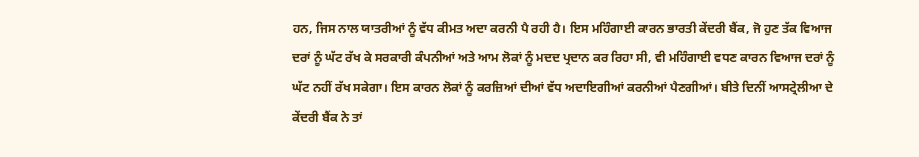ਹਨ, ਜਿਸ ਨਾਲ ਯਾਤਰੀਆਂ ਨੂੰ ਵੱਧ ਕੀਮਤ ਅਦਾ ਕਰਨੀ ਪੈ ਰਹੀ ਹੈ। ਇਸ ਮਹਿੰਗਾਈ ਕਾਰਨ ਭਾਰਤੀ ਕੇਂਦਰੀ ਬੈਂਕ, ਜੋ ਹੁਣ ਤੱਕ ਵਿਆਜ ਦਰਾਂ ਨੂੰ ਘੱਟ ਰੱਖ ਕੇ ਸਰਕਾਰੀ ਕੰਪਨੀਆਂ ਅਤੇ ਆਮ ਲੋਕਾਂ ਨੂੰ ਮਦਦ ਪ੍ਰਦਾਨ ਕਰ ਰਿਹਾ ਸੀ, ਵੀ ਮਹਿੰਗਾਈ ਵਧਣ ਕਾਰਨ ਵਿਆਜ ਦਰਾਂ ਨੂੰ ਘੱਟ ਨਹੀਂ ਰੱਖ ਸਕੇਗਾ। ਇਸ ਕਾਰਨ ਲੋਕਾਂ ਨੂੰ ਕਰਜ਼ਿਆਂ ਦੀਆਂ ਵੱਧ ਅਦਾਇਗੀਆਂ ਕਰਨੀਆਂ ਪੈਣਗੀਆਂ। ਬੀਤੇ ਦਿਨੀਂ ਆਸਟ੍ਰੇਲੀਆ ਦੇ ਕੇਂਦਰੀ ਬੈਂਕ ਨੇ ਤਾਂ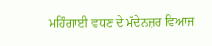ਮਹਿੰਗਾਈ ਵਧਣ ਦੇ ਮੱਦੇਨਜ਼ਰ ਵਿਆਜ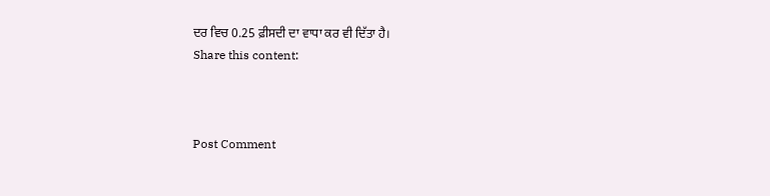ਦਰ ਵਿਚ 0.25 ਫ਼ੀਸਦੀ ਦਾ ਵਾਧਾ ਕਰ ਵੀ ਦਿੱਤਾ ਹੈ।
Share this content:



Post Comment